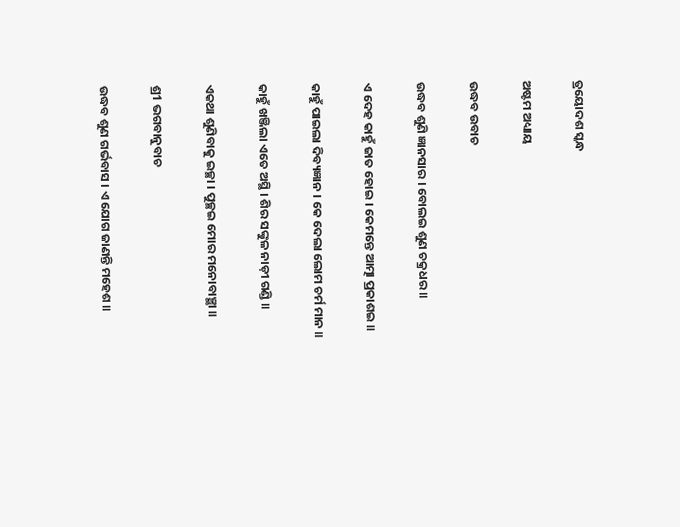ତ୍ରୟୋଦଶ ସ୍କନ୍ଧ

ଅଷ୍ଟମ ଅଧ୍ୟାୟ

ଉଦ୍ଧବ ଉବାଚ

ଉଦ୍ଧବ ଶୁଣି ଜ୍ଞାନସାର । ବୋଲଇ ଶୁଣ ଚକ୍ରଧର ॥

ଏ ଦେହ କାହୁଁ ଜାତ ହୋଇ । କେମନ୍ତେ ଆତ୍ମା ପ୍ରକାଶଇ ॥

କାହୁଁ ପାଇଲା ଦିବ୍ୟଜ୍ଞାନ । କେ ଦେଲା ଲୋମ ଚର୍ମ ମାନ ॥

କାହୁଁ ଖଞ୍ଜିଲା ଏତେ ଅସ୍ଥି । ଶିର ସଙ୍କୁଳ ନାଡ଼ୀ ଗଣ୍ଡି ॥

ଏକଥା ଶୁଣିବାକୁ ଇଚ୍ଛା । ପୁଚ୍ଛଇ ମୋର ମନୋବାଞ୍ଛା ॥

ଶ୍ର1 ଭଗବାନୁବାଚ

ଉଦ୍ଧବ ଶୁଣ ଗର୍ଭବାସ । ଏ ଯୋଗ ଜାଣନ୍ତି ମହେଶ ॥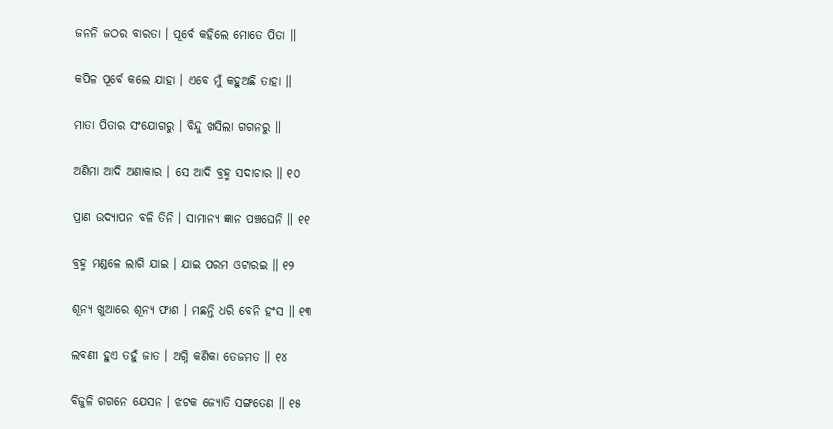ଜନନି ଜଠର ବାରତା । ପୂର୍ବେ କହିଲେ ମୋତେ ପିତା ॥

କପିଳ ପୂର୍ବେ କଲେ ଯାହା । ଏବେ ମୁଁ କହୁଅଛି ତାହା ॥

ମାତା ପିତାର ସଂଯୋଗରୁ । ବିନ୍ଦୁ ଖସିଲା ଗଗନରୁ ॥

ଅଣିମା ଆଦି ଅଣାକାର । ସେ ଆଦି ବ୍ରହ୍ମ ସଦାଚାର ॥ ୧୦

ପ୍ରାଣ ଉଦ୍ୟାପନ ବଳି ତିନି । ସାମାନ୍ୟ ଜ୍ଞାନ ପଞ୍ଚଘେନି ॥ ୧୧

ବ୍ରହ୍ମ ମଣ୍ଡଳେ ଲାଗି ଯାଇ । ଯାଇ ପରମ ଓଟାରଇ ॥ ୧୨

ଶୂନ୍ୟ ଖୁଆରେ ଶୂନ୍ୟ ଫାଶ । ମଛନ୍ତି ଧରି ବେନି ହଂସ ॥ ୧୩

ଲବଣୀ ହୁଏ ତହୁଁ ଜାତ । ଅଗ୍ନି କଣିକା ତେଜମତ ॥ ୧୪

ବିଜୁଳି ଗଗନେ ଯେସନ । ଝଟକ ଜ୍ୟୋତି ସଙ୍ଗତେଣ ॥ ୧୫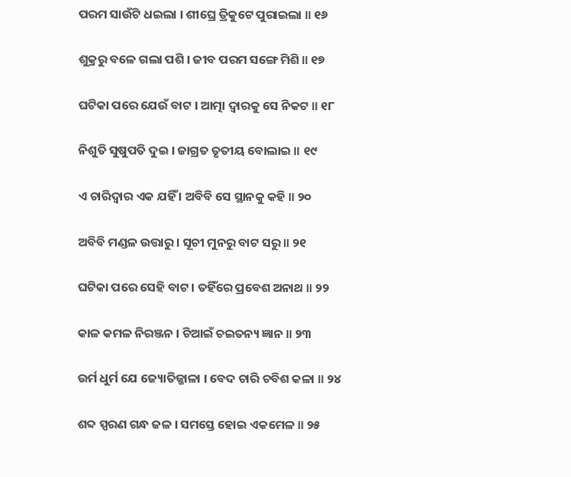ପରମ ସାଉଁଟି ଧଇଲା । ଶୀଘ୍ରେ ତ୍ରିକୁଟେ ପୁରାଇଲା ॥ ୧୬

ଶୁକ୍ରରୁ ବଳେ ଗଲା ପଶି । ଜୀବ ପରମ ସଙ୍ଗେ ମିଶି ॥ ୧୭

ଘଟିକା ପରେ ଯେଉଁ ବାଟ । ଆତ୍ମା ଦ୍ଵାରକୁ ସେ ନିକଟ ॥ ୧୮

ନିଶୁତି ସୁଷୁପତି ଦୁଇ । ଜାଗ୍ରତ ତୃତୀୟ ବୋଲାଇ ॥ ୧୯

ଏ ଚାରିଦ୍ଵାର ଏକ ଯହିଁ । ଅବିବି ସେ ସ୍ଥାନକୁ କହି ॥ ୨୦

ଅବିବି ମଣ୍ଡଳ ଉତ୍ତାରୁ । ସୂଚୀ ମୁନରୁ ବାଟ ସରୁ ॥ ୨୧

ଘଟିକା ପରେ ସେହି ବାଟ । ତହିଁରେ ପ୍ରବେଶ ଅନାଥ ॥ ୨୨

କାଳ କମଳ ନିରଞ୍ଜନ । ଚିଆଇଁ ଚଇତନ୍ୟ ଜ୍ଞାନ ॥ ୨୩

ଉର୍ମ ଧୁର୍ମ ଯେ ଜ୍ୟୋତିଜ୍ଜାଳା । ବେଦ ଚାରି ଚବିଶ କଳା ॥ ୨୪

ଶବ୍ଦ ସ୍ପରଣ ଗନ୍ଧ ଜଳ । ସମସ୍ତେ ହୋଇ ଏକମେଳ ॥ ୨୫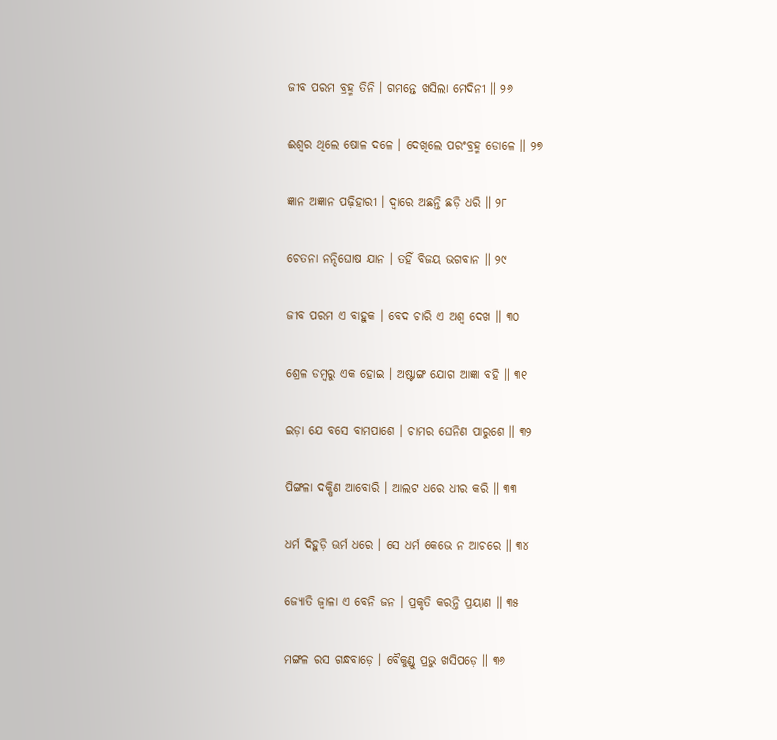ଜୀବ ପରମ ବ୍ରହ୍ମ ତିନି । ଗମନ୍ତେ ଖସିଲା ମେଦିନୀ ॥ ୨୬

ଈଶ୍ଵର ଥିଲେ ଷୋଳ ଦଳେ । ଦେଖିଲେ ପରଂବ୍ରହ୍ମ ଡୋଳେ ॥ ୨୭

ଜ୍ଞାନ ଅଜ୍ଞାନ ପଢ଼ିହାରୀ । ଦ୍ଵାରେ ଅଛନ୍ତି ଛଡ଼ି ଧରି ॥ ୨୮

ଚେତନା ନନ୍ଦିଘୋଷ ଯାନ । ତହିଁ ବିଜୟ ଭଗବାନ ॥ ୨୯

ଜୀବ ପରମ ଏ ବାହୁକ । ବେଦ ଚାରି ଏ ଅଶ୍ଵ ଦେଖ ॥ ୩୦

ଶ୍ରେଳ ଡମ୍ବରୁ ଏକ ହୋଇ । ଅଷ୍ଟାଙ୍ଗ ଯୋଗ ଆଜ୍ଞା ବହି ॥ ୩୧

ଇଡ଼ା ଯେ ବସେ ବାମପାଶେ । ଚାମର ଘେନିଣ ପାରୁଶେ ॥ ୩୨

ପିଙ୍ଗଳା ଦକ୍ଷିଣ ଆବୋରି । ଆଲଟ ଧରେ ଧୀର କରି ॥ ୩୩

ଧର୍ମ ଦିହୁଡ଼ି ଊର୍ମ ଧରେ । ସେ ଧର୍ମ କେଭେ ନ ଆଚରେ ॥ ୩୪

ଜ୍ୟୋତି ଜ୍ଵାଳା ଏ ବେନି ଜନ । ପ୍ରକୃତି କରନ୍ତି ପ୍ରୟାଣ ॥ ୩୫

ମଙ୍ଗଳ ରସ ଗନ୍ଧବାଡ଼େ । ବୈକୁଣ୍ଡୁ ପ୍ରଭୁ ଖସିପଡ଼େ ॥ ୩୬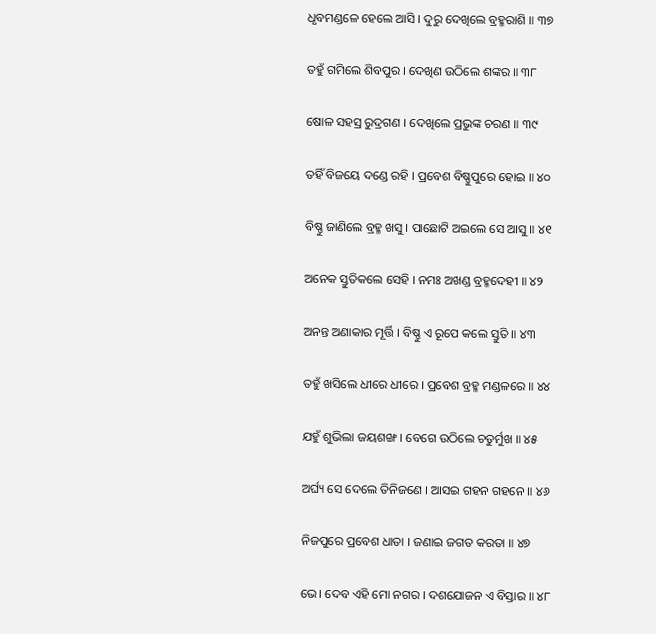ଧୃବମଣ୍ଡଳେ ହେଲେ ଆସି । ଦୁରୁ ଦେଖିଲେ ବ୍ରହ୍ମରାଶି ॥ ୩୭

ତହୁଁ ଗମିଲେ ଶିବପୁର । ଦେଖିଣ ଉଠିଲେ ଶଙ୍କର ॥ ୩୮

ଷୋଳ ସହସ୍ର ରୁଦ୍ରଗଣ । ଦେଖିଲେ ପ୍ରଭୁଙ୍କ ଚରଣ ॥ ୩୯

ତହିଁ ବିଜୟେ ଦଣ୍ଡେ ରହି । ପ୍ରବେଶ ବିଷ୍ଣୁପୁରେ ହୋଇ ॥ ୪୦

ବିଷ୍ଣୁ ଜାଣିଲେ ବ୍ରହ୍ମ ଖସୁ । ପାଛୋଟି ଅଇଲେ ସେ ଆସୁ ॥ ୪୧

ଅନେକ ସ୍ତୁତିକଲେ ସେହି । ନମଃ ଅଖଣ୍ଡ ବ୍ରହ୍ମଦେହୀ ॥ ୪୨

ଅନନ୍ତ ଅଣାକାର ମୂର୍ତ୍ତି । ବିଷ୍ଣୁ ଏ ରୂପେ କଲେ ସ୍ତୁତି ॥ ୪୩

ତହୁଁ ଖସିଲେ ଧୀରେ ଧୀରେ । ପ୍ରବେଶ ବ୍ରହ୍ମ ମଣ୍ଡଳରେ ॥ ୪୪

ଯହୁଁ ଶୁଭିଲା ଜୟଶଙ୍ଖ । ବେଗେ ଉଠିଲେ ଚତୁର୍ମୁଖ ॥ ୪୫

ଅର୍ଘ୍ୟ ସେ ଦେଲେ ତିନିଜଣେ । ଆସଇ ଗହନ ଗହନେ ॥ ୪୬

ନିଜପୁରେ ପ୍ରବେଶ ଧାତା । ଜଣାଇ ଜଗତ କରତା ॥ ୪୭

ଭେ। ଦେବ ଏହି ମୋ ନଗର । ଦଶଯୋଜନ ଏ ବିସ୍ତାର ॥ ୪୮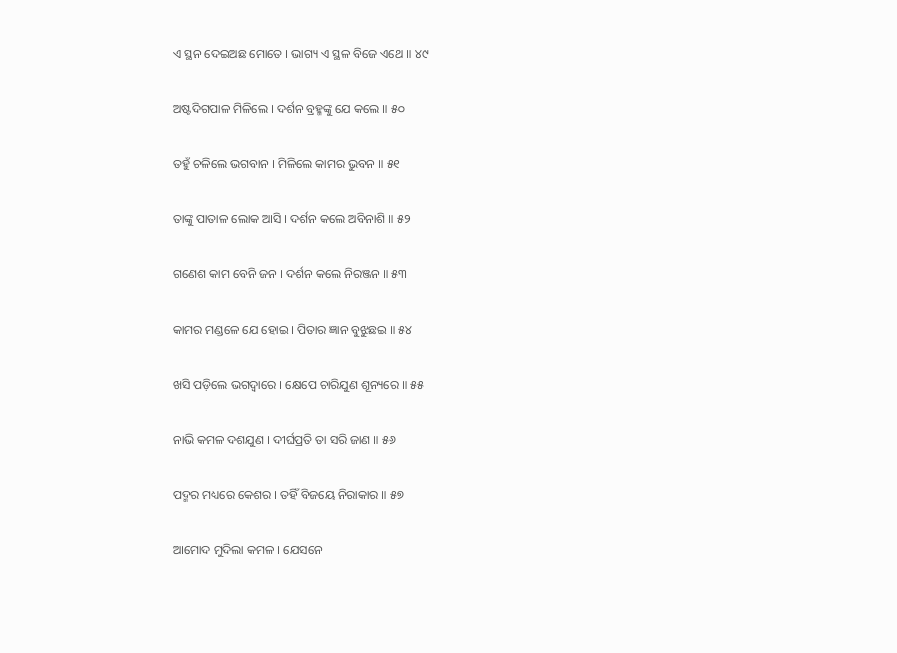ଏ ସ୍ଥନ ଦେଇଅଛ ମୋତେ । ଭାଗ୍ୟ ଏ ସ୍ଥଳ ବିଜେ ଏଥେ ॥ ୪୯

ଅଷ୍ଟଦିଗପାଳ ମିଳିଲେ । ଦର୍ଶନ ବ୍ରହ୍ମଙ୍କୁ ଯେ କଲେ ॥ ୫୦

ତହୁଁ ଚଳିଲେ ଭଗବାନ । ମିଳିଲେ କାମର ଭୁବନ ॥ ୫୧

ତାଙ୍କୁ ପାତାଳ ଲୋକ ଆସି । ଦର୍ଶନ କଲେ ଅବିନାଶି ॥ ୫୨

ଗଣେଶ କାମ ବେନି ଜନ । ଦର୍ଶନ କଲେ ନିରଞ୍ଜନ ॥ ୫୩

କାମର ମଣ୍ଡଳେ ଯେ ହୋଇ । ପିତାର ଜ୍ଞାନ ବୁଝୁଛଇ ॥ ୫୪

ଖସି ପଡ଼ିଲେ ଭଗଦ୍ଵାରେ । କ୍ଷେପେ ଚାରିଯୁଣ ଶୂନ୍ୟରେ ॥ ୫୫

ନାଭି କମଳ ଦଶଯୁଣ । ଦୀର୍ଘପ୍ରତି ତା ସରି ଜାଣ ॥ ୫୬

ପଦ୍ମର ମଧ୍ୟରେ କେଶର । ତହିଁ ବିଜୟେ ନିରାକାର ॥ ୫୭

ଆମୋଦ ମୁଦିଲା କମଳ । ଯେସନେ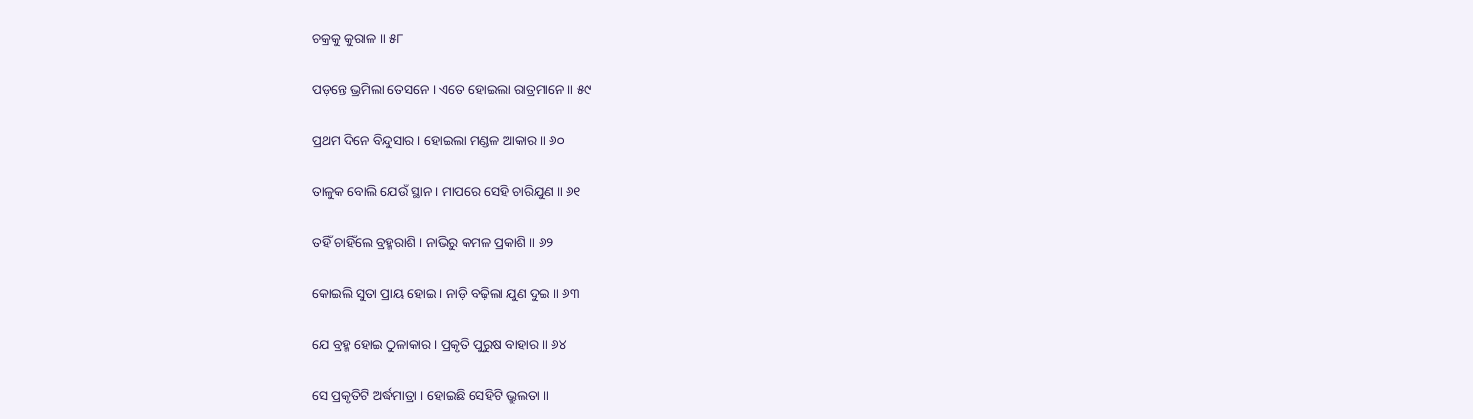ଚକ୍ରକୁ କୁରାଳ ॥ ୫୮

ପଡ଼ନ୍ତେ ଭ୍ରମିଲା ତେସନେ । ଏତେ ହୋଇଲା ରାତ୍ରମାନେ ॥ ୫୯

ପ୍ରଥମ ଦିନେ ବିନ୍ଦୁସାର । ହୋଇଲା ମଣ୍ଡଳ ଆକାର ॥ ୬୦

ତାଳୁକ ବୋଲି ଯେଉଁ ସ୍ଥାନ । ମାପରେ ସେହି ଚାରିଯୁଣ ॥ ୬୧

ତହିଁ ଚାହିଁଲେ ବ୍ରହ୍ମରାଶି । ନାଭିରୁ କମଳ ପ୍ରକାଶି ॥ ୬୨

କୋଇଲି ସୁତା ପ୍ରାୟ ହୋଇ । ନାଡ଼ି ବଢ଼ିଲା ଯୁଣ ଦୁଇ ॥ ୬୩

ଯେ ବ୍ରହ୍ମ ହୋଇ ଠୁଳାକାର । ପ୍ରକୃତି ପୁରୁଷ ବାହାର ॥ ୬୪

ସେ ପ୍ରକୃତିଟି ଅର୍ଦ୍ଧମାତ୍ରା । ହୋଇଛି ସେହିଟି ଭ୍ରୁଲତା ॥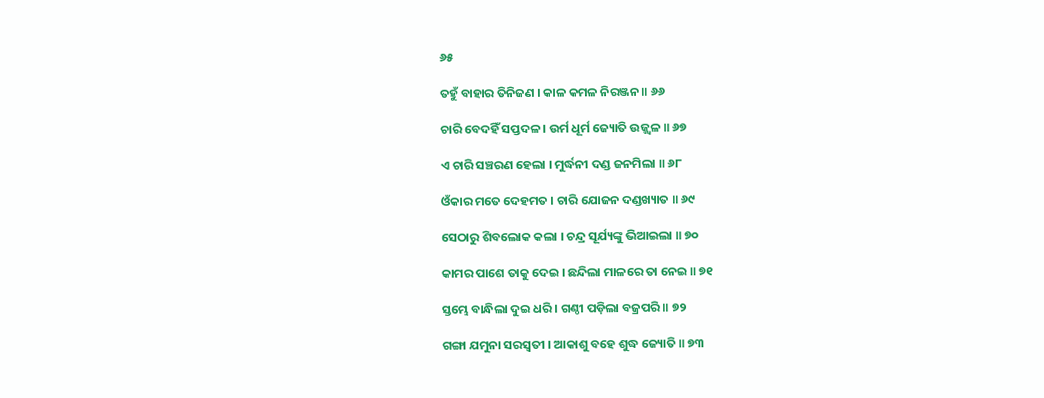୬୫

ତହୁଁ ବାହାର ତିନିଜଣ । କାଳ କମଳ ନିରଞ୍ଜନ ॥ ୬୬

ଚାରି ବେଦହିଁ ସପ୍ତଦଳ । ଉର୍ମ ଧୂର୍ମ ଜ୍ୟୋତି ଉଜ୍ଜ୍ଵଳ ॥ ୬୭

ଏ ଚାରି ସଞ୍ଚରଣ ହେଲା । ମୁର୍ଦ୍ଧନୀ ଦଣ୍ଡ ଜନମିଲା ॥ ୬୮

ଓଁକାର ମତେ ଦେହମତ । ଚାରି ଯୋଜନ ଦଣ୍ଡଖ୍ୟାତ ॥ ୬୯

ସେଠାରୁ ଶିବଲୋକ କଲା । ଚନ୍ଦ୍ର ସୂର୍ଯ୍ୟଙ୍କୁ ଭିଆଇଲା ॥ ୭୦

କାମର ପାଶେ ତାକୁ ଦେଇ । ଛନ୍ଦିଲା ମାଳରେ ତା ନେଇ ॥ ୭୧

ସ୍ତମ୍ଭେ ବାନ୍ଧିଲା ଦୁଇ ଧରି । ଗଣ୍ଠୀ ପଡ଼ିଲା ବଜ୍ରପରି ॥ ୭୨

ଗଙ୍ଗା ଯମୁନା ସରସ୍ଵତୀ । ଆକାଶୁ ବହେ ଶୁଦ୍ଧ ଜ୍ୟୋତି ॥ ୭୩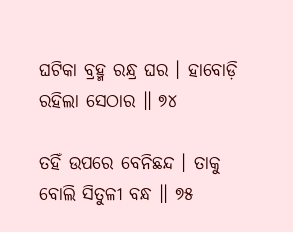ଘଟିକା ବ୍ରହ୍ମ ରନ୍ଧ୍ର ଘର । ହାବୋଡ଼ି ରହିଲା ସେଠାର ॥ ୭୪

ତହିଁ ଉପରେ ବେନିଛନ୍ଦ । ତାକୁ ବୋଲି ସିତୁଳୀ ବନ୍ଧ ॥ ୭୫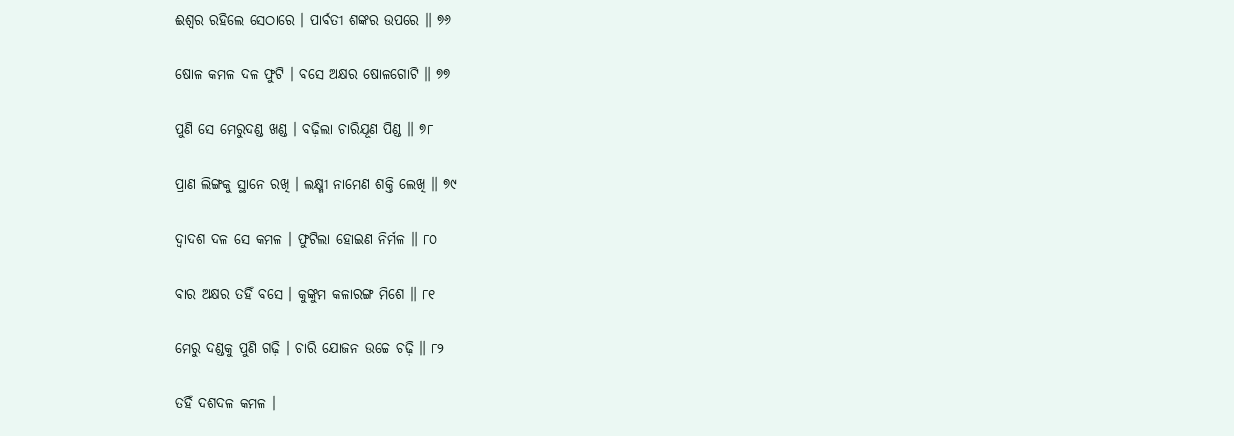ଈଶ୍ଵର ରହିଲେ ସେଠାରେ । ପାର୍ବତୀ ଶଙ୍କର ଉପରେ ॥ ୭୬

ଷୋଳ କମଳ ଦଳ ଫୁଟି । ବସେ ଅକ୍ଷର ଷୋଳଗୋଟି ॥ ୭୭

ପୁଣି ସେ ମେରୁଦଣ୍ଡ ଖଣ୍ଡ । ବଢ଼ିଲା ଚାରିଯୂଣ ପିଣ୍ଡ ॥ ୭୮

ପ୍ରାଣ ଲିଙ୍ଗକୁ ସ୍ଥାନେ ରଖି । ଲକ୍ଷ୍ମୀ ନାମେଣ ଶକ୍ତି ଲେଖି ॥ ୭୯

ଦ୍ଵାଦଶ ଦଳ ସେ କମଳ । ଫୁଟିଲା ହୋଇଣ ନିର୍ମଳ ॥ ୮୦

ବାର ଅକ୍ଷର ତହିଁ ବସେ । କୁଙ୍କୁମ କଳାରଙ୍ଗ ମିଶେ ॥ ୮୧

ମେରୁ ଦଣ୍ଡକୁ ପୁଣି ଗଢ଼ି । ଚାରି ଯୋଜନ ଉଚ୍ଚେ ଚଢ଼ି ॥ ୮୨

ତହିଁ ଦଶଦଳ କମଳ ।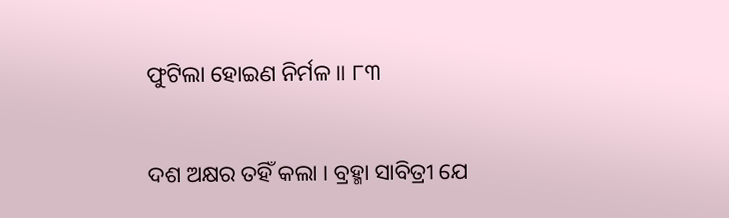ଫୁଟିଲା ହୋଇଣ ନିର୍ମଳ ॥ ୮୩

ଦଶ ଅକ୍ଷର ତହିଁ କଲା । ବ୍ରହ୍ମା ସାବିତ୍ରୀ ଯେ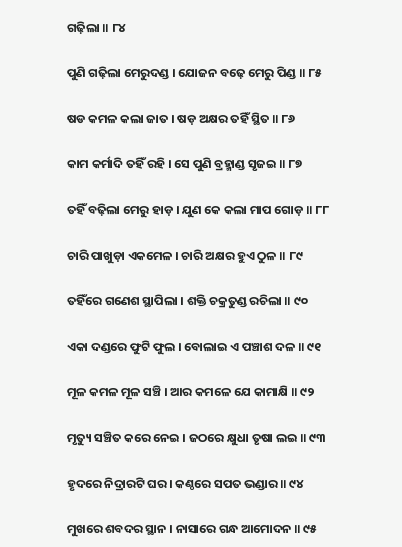ଗଢ଼ିଲା ॥ ୮୪

ପୁଣି ଗଢ଼ିଲା ମେରୁଦଣ୍ଡ । ଯୋଜନ ବଢ଼େ ମେରୁ ପିଣ୍ଡ ॥ ୮୫

ଷଡ କମଳ କଲା ଜାତ । ଷଡ଼ ଅକ୍ଷର ତହିଁ ସ୍ଥିତ ॥ ୮୬

କାମ କର୍ମାଦି ତହିଁ ରହି । ସେ ପୁଣି ବ୍ରହ୍ମାଣ୍ଡ ସୃଜଇ ॥ ୮୭

ତହିଁ ବଢ଼ିଲା ମେରୁ ହାଡ଼ । ଯୁଣ କେ କଲା ମାପ ଗୋଡ଼ ॥ ୮୮

ଚାରି ପାଖୁଡ଼ା ଏକମେଳ । ଚାରି ଅକ୍ଷର ହୁଏ ଠୁଳ ॥ ୮୯

ତହିଁରେ ଗଣେଶ ସ୍ଥାପିଲା । ଶକ୍ତି ଚକ୍ରତୁଣ୍ଡ ରଚିଲା ॥ ୯୦

ଏକା ଦଣ୍ଡରେ ଫୁଟି ଫୁଲ । ବୋଲାଇ ଏ ପଞ୍ଚାଶ ଦଳ ॥ ୯୧

ମୂଳ କମଳ ମୂଳ ସଞ୍ଚି । ଆର କମଳେ ଯେ କାମାକ୍ଷି ॥ ୯୨

ମୃତ୍ୟୁ ସଞ୍ଚିତ କରେ ନେଇ । ଜଠରେ କ୍ଷୁଧା ତୃଷା ଲଇ ॥ ୯୩

ହୃଦରେ ନିଦ୍ରାରଟି ଘର । କଣ୍ଠରେ ସପତ ଭଣ୍ଡାର ॥ ୯୪

ମୁଖରେ ଶବଦର ସ୍ଥାନ । ନାସାରେ ଗନ୍ଧ ଆମୋଦନ ॥ ୯୫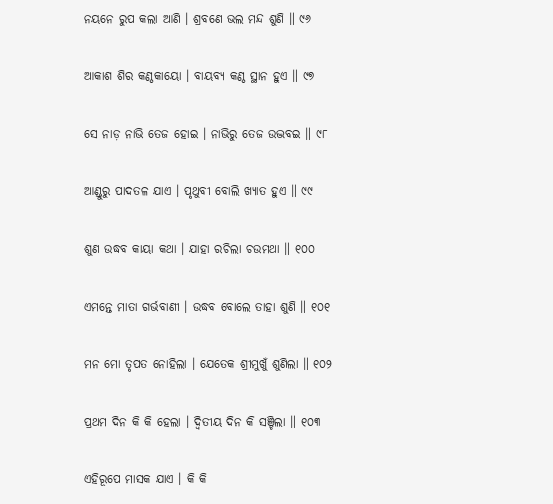ନୟନେ ରୁପ କଲା ଆଣି । ଶ୍ରବଣେ ଭଲ ମନ୍ଦ ଶୁଣି ॥ ୯୬

ଆକାଶ ଶିର କଣ୍ଠକାୟୋ । ବାୟବ୍ୟ କଣ୍ଠ ସ୍ଥାନ ହୁଏ ॥ ୯୭

ସେ ନାଡ଼ ନାଭି ତେଜ ହୋଇ । ନାଭିରୁ ତେଜ ଉଦ୍ଭବଇ ॥ ୯୮

ଆଣ୍ଡୁରୁ ପାଦତଳ ଯାଏ । ପୃଥୁବୀ ବୋଲି ଖ୍ୟାତ ହୁଏ ॥ ୯୯

ଶୁଣ ଉଦ୍ଧବ କାୟା କଥା । ଯାହା ରଚିଲା ଚଉମଥା ॥ ୧୦୦

ଏମନ୍ତେ ମାତା ଗର୍ଭବାଣୀ । ଉଦ୍ଧବ ବୋଲେ ତାହା ଶୁଣି ॥ ୧୦୧

ମନ ମୋ ତୃପତ ନୋହିଲା । ଯେତେକ ଶ୍ରୀମୁଖୁଁ ଶୁଣିଲା ॥ ୧୦୨

ପ୍ରଥମ ଦିନ କି କି ହେଲା । ଦ୍ଵିତୀୟ ଦିନ କି ସଞ୍ଚିଲା ॥ ୧୦୩

ଏହିରୂପେ ମାସକ ଯାଏ । କି କି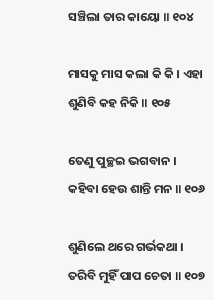ସଞ୍ଚିଲା ତାର କାୟୋ ॥ ୧୦୪

ମାସକୁ ମାସ କଲା କି କି । ଏହା ଶୁଣିବି କହ ନିକି ॥ ୧୦୫

ତେଣୁ ପୁଚ୍ଛଇ ଭଗବାନ । କହିବା ହେଉ ଶାନ୍ତି ମନ ॥ ୧୦୬

ଶୁଣିଲେ ଥରେ ଗର୍ଭକଥା । ତରିବି ମୁହିଁ ପାପ ଚେତା ॥ ୧୦୭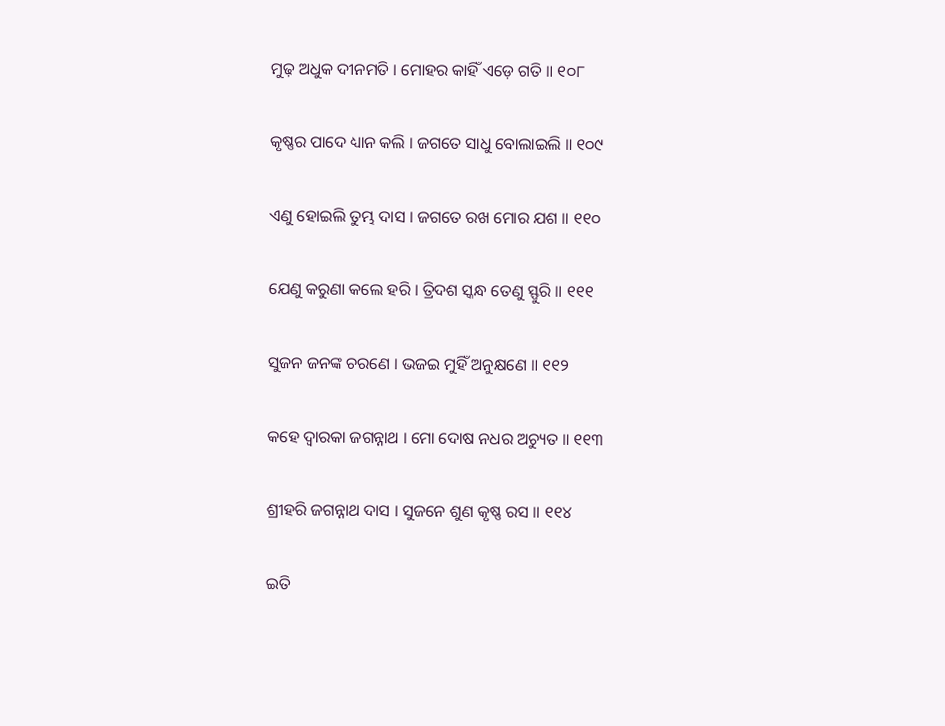ମୁଢ଼ ଅଧୁକ ଦୀନମତି । ମୋହର କାହିଁ ଏଡ଼େ ଗତି ॥ ୧୦୮

କୃଷ୍ଣର ପାଦେ ଧ୍ୟାନ କଲି । ଜଗତେ ସାଧୁ ବୋଲାଇଲି ॥ ୧୦୯

ଏଣୁ ହୋଇଲି ତୁମ୍ଭ ଦାସ । ଜଗତେ ରଖ ମୋର ଯଶ ॥ ୧୧୦

ଯେଣୁ କରୁଣା କଲେ ହରି । ତ୍ରିଦଶ ସ୍କନ୍ଧ ତେଣୁ ସ୍ଫୁରି ॥ ୧୧୧

ସୁଜନ ଜନଙ୍କ ଚରଣେ । ଭଜଇ ମୁହିଁ ଅନୁକ୍ଷଣେ ॥ ୧୧୨

କହେ ଦ୍ଵାରକା ଜଗନ୍ନାଥ । ମୋ ଦୋଷ ନଧର ଅଚ୍ୟୁତ ॥ ୧୧୩

ଶ୍ରୀହରି ଜଗନ୍ନାଥ ଦାସ । ସୁଜନେ ଶୁଣ କୃଷ୍ଣ ରସ ॥ ୧୧୪

ଇତି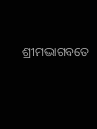ଶ୍ରୀମଦ୍ଭାଗବତେ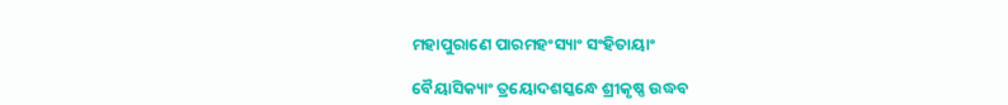ମହାପୁରାଣେ ପାରମହଂସ୍ୟାଂ ସଂହିତାୟାଂ

ବୈୟାସିକ୍ୟାଂ ତ୍ରୟୋଦଶସ୍କନ୍ଧେ ଶ୍ରୀକୃଷ୍ଣ ଉଦ୍ଧବ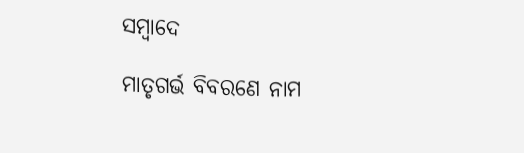ସମ୍ବାଦେ

ମାତୃଗର୍ଭ ବିବରଣେ ନାମ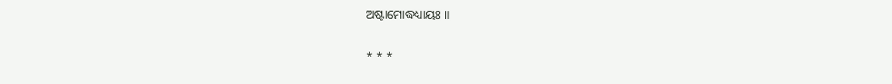ଅଷ୍ଟାମୋଦ୍ଧଧ୍ୟାୟଃ ॥

* * *